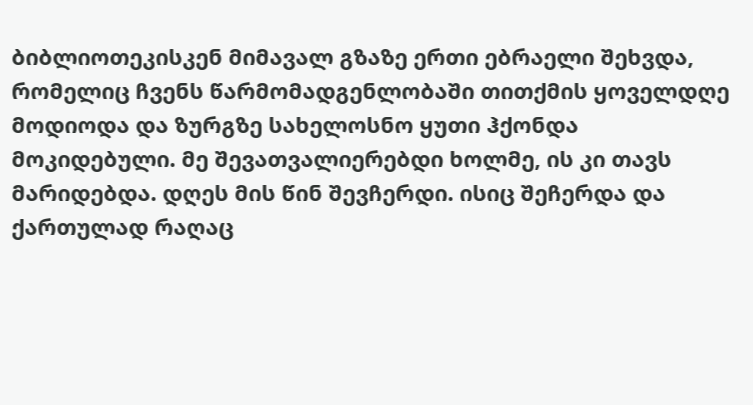ბიბლიოთეკისკენ მიმავალ გზაზე ერთი ებრაელი შეხვდა, რომელიც ჩვენს წარმომადგენლობაში თითქმის ყოველდღე მოდიოდა და ზურგზე სახელოსნო ყუთი ჰქონდა მოკიდებული. მე შევათვალიერებდი ხოლმე, ის კი თავს მარიდებდა. დღეს მის წინ შევჩერდი. ისიც შეჩერდა და ქართულად რაღაც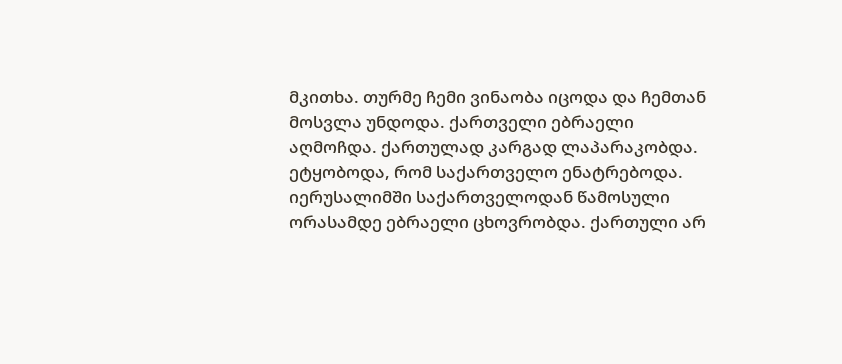მკითხა. თურმე ჩემი ვინაობა იცოდა და ჩემთან მოსვლა უნდოდა. ქართველი ებრაელი აღმოჩდა. ქართულად კარგად ლაპარაკობდა. ეტყობოდა, რომ საქართველო ენატრებოდა. იერუსალიმში საქართველოდან წამოსული ორასამდე ებრაელი ცხოვრობდა. ქართული არ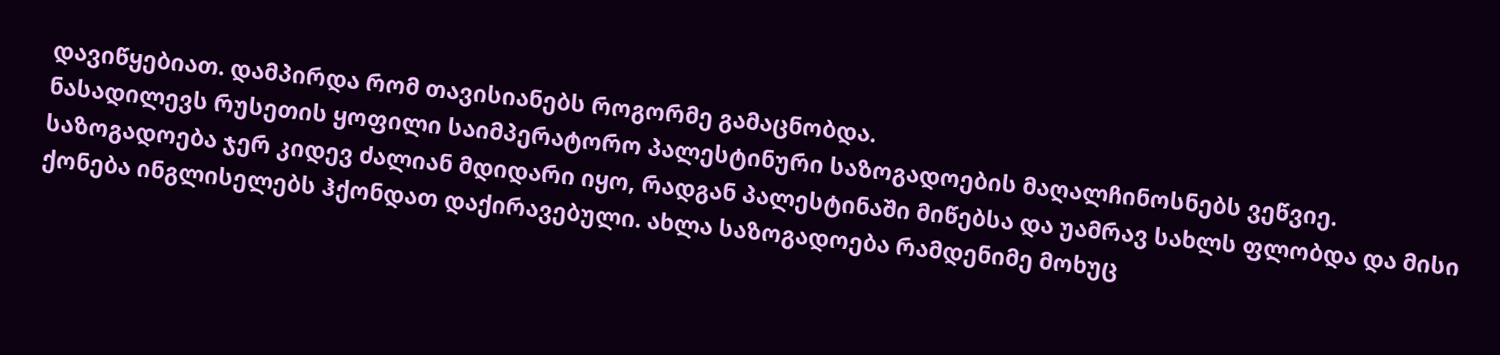დავიწყებიათ. დამპირდა რომ თავისიანებს როგორმე გამაცნობდა.
ნასადილევს რუსეთის ყოფილი საიმპერატორო პალესტინური საზოგადოების მაღალჩინოსნებს ვეწვიე. საზოგადოება ჯერ კიდევ ძალიან მდიდარი იყო, რადგან პალესტინაში მიწებსა და უამრავ სახლს ფლობდა და მისი ქონება ინგლისელებს ჰქონდათ დაქირავებული. ახლა საზოგადოება რამდენიმე მოხუც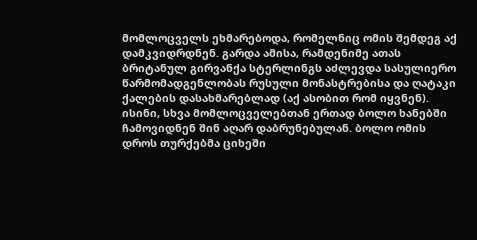მომლოცველს ეხმარებოდა, რომელნიც ომის შემდეგ აქ დამკვიდრდნენ. გარდა ამისა, რამდენიმე ათას ბრიტანულ გირვანქა სტერლინგს აძლევდა სასულიერო წარმომადგენლობას რუსული მონასტრებისა და ღატაკი ქალების დასახმარებლად (აქ ასობით რომ იყვნენ). ისინი, სხვა მომლოცველებთან ერთად ბოლო ხანებში ჩამოვიდნენ შინ აღარ დაბრუნებულან. ბოლო ომის დროს თურქებმა ციხეში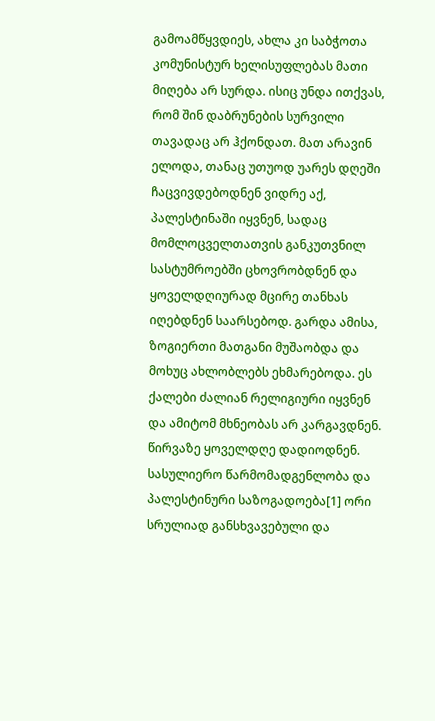გამოამწყვდიეს, ახლა კი საბჭოთა კომუნისტურ ხელისუფლებას მათი მიღება არ სურდა. ისიც უნდა ითქვას, რომ შინ დაბრუნების სურვილი თავადაც არ ჰქონდათ. მათ არავინ ელოდა, თანაც უთუოდ უარეს დღეში ჩაცვივდებოდნენ ვიდრე აქ, პალესტინაში იყვნენ, სადაც მომლოცველთათვის განკუთვნილ სასტუმროებში ცხოვრობდნენ და ყოველდღიურად მცირე თანხას იღებდნენ საარსებოდ. გარდა ამისა, ზოგიერთი მათგანი მუშაობდა და მოხუც ახლობლებს ეხმარებოდა. ეს ქალები ძალიან რელიგიური იყვნენ და ამიტომ მხნეობას არ კარგავდნენ. წირვაზე ყოველდღე დადიოდნენ.
სასულიერო წარმომადგენლობა და პალესტინური საზოგადოება[1] ორი სრულიად განსხვავებული და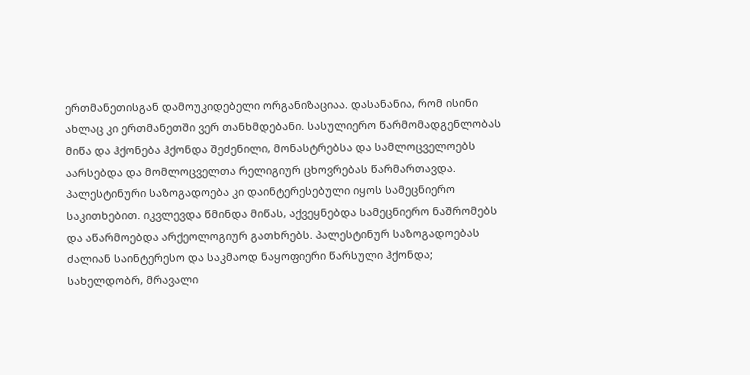ერთმანეთისგან დამოუკიდებელი ორგანიზაციაა. დასანანია, რომ ისინი ახლაც კი ერთმანეთში ვერ თანხმდებანი. სასულიერო წარმომადგენლობას მიწა და ჰქონება ჰქონდა შეძენილი, მონასტრებსა და სამლოცველოებს აარსებდა და მომლოცველთა რელიგიურ ცხოვრებას წარმართავდა. პალესტინური საზოგადოება კი დაინტერესებული იყოს სამეცნიერო საკითხებით. იკვლევდა წმინდა მიწას, აქვეყნებდა სამეცნიერო ნაშრომებს და აწარმოებდა არქეოლოგიურ გათხრებს. პალესტინურ საზოგადოებას ძალიან საინტერესო და საკმაოდ ნაყოფიერი წარსული ჰქონდა; სახელდობრ, მრავალი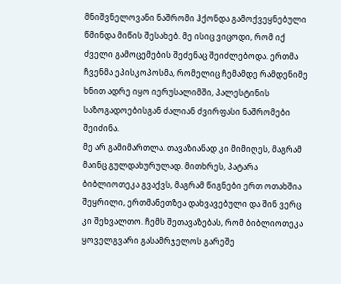მნიშვნელოვანი ნაშრომი ჰქონდა გამოქვეყნებული წმინდა მიწის შესახებ. მე ისიც ვიცოდი, რომ იქ ძველი გამოცემების შეძენაც შეიძლებოდა. ერთმა ჩვენმა ეპისკოპოსმა, რომელიც ჩემამდე რამდენიმე ხნით ადრე იყო იერუსალიმში, პალესტინის საზოგადოებისგან ძალიან ძვირფასი ნაშრომები შეიძინა.
მე არ გამიმართლა. თავაზიანად კი მიმიღეს, მაგრამ მაინც გულდახურულად. მითხრეს, პატარა ბიბლიოთეკა გვაქვს, მაგრამ წიგნები ერთ ოთახშია შეყრილი, ერთმანეთზეა დახვავებული და შინ ვერც კი შეხვალთო. ჩემს შეთავაზებას, რომ ბიბლიოთეკა ყოველგვარი გასამრჯელოს გარეშე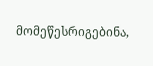მომეწესრიგებინა,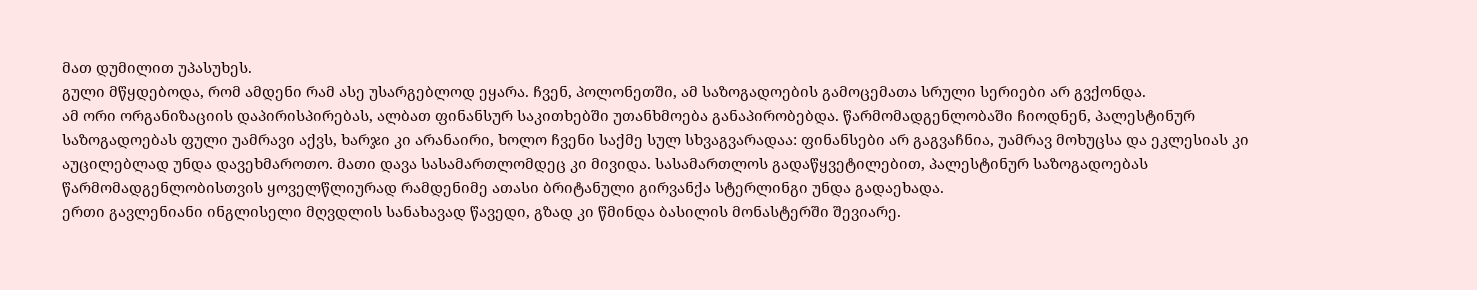მათ დუმილით უპასუხეს.
გული მწყდებოდა, რომ ამდენი რამ ასე უსარგებლოდ ეყარა. ჩვენ, პოლონეთში, ამ საზოგადოების გამოცემათა სრული სერიები არ გვქონდა.
ამ ორი ორგანიზაციის დაპირისპირებას, ალბათ ფინანსურ საკითხებში უთანხმოება განაპირობებდა. წარმომადგენლობაში ჩიოდნენ, პალესტინურ საზოგადოებას ფული უამრავი აქვს, ხარჯი კი არანაირი, ხოლო ჩვენი საქმე სულ სხვაგვარადაა: ფინანსები არ გაგვაჩნია, უამრავ მოხუცსა და ეკლესიას კი აუცილებლად უნდა დავეხმაროთო. მათი დავა სასამართლომდეც კი მივიდა. სასამართლოს გადაწყვეტილებით, პალესტინურ საზოგადოებას წარმომადგენლობისთვის ყოველწლიურად რამდენიმე ათასი ბრიტანული გირვანქა სტერლინგი უნდა გადაეხადა.
ერთი გავლენიანი ინგლისელი მღვდლის სანახავად წავედი, გზად კი წმინდა ბასილის მონასტერში შევიარე.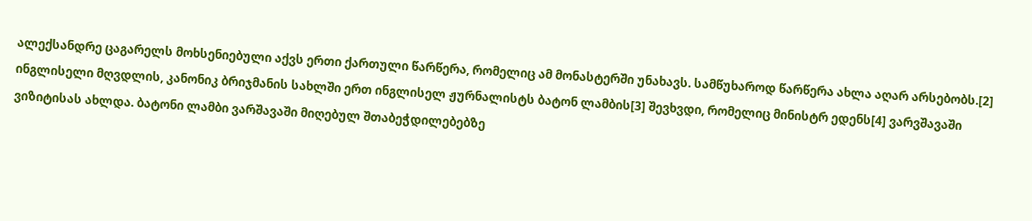ალექსანდრე ცაგარელს მოხსენიებული აქვს ერთი ქართული წარწერა, რომელიც ამ მონასტერში უნახავს. სამწუხაროდ წარწერა ახლა აღარ არსებობს.[2]
ინგლისელი მღვდლის, კანონიკ ბრიჯმანის სახლში ერთ ინგლისელ ჟურნალისტს ბატონ ლამბის[3] შევხვდი, რომელიც მინისტრ ედენს[4] ვარვშავაში ვიზიტისას ახლდა. ბატონი ლამბი ვარშავაში მიღებულ შთაბეჭდილებებზე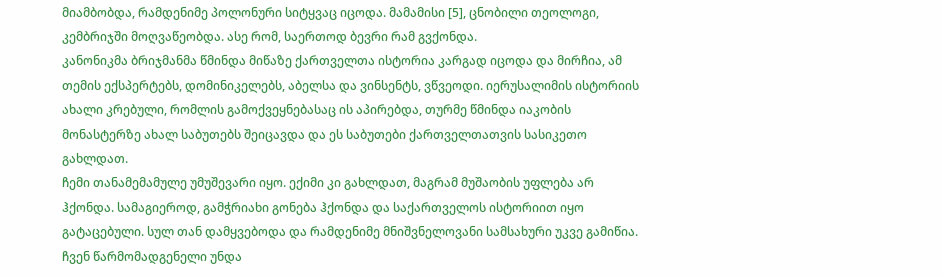მიამბობდა, რამდენიმე პოლონური სიტყვაც იცოდა. მამამისი [5], ცნობილი თეოლოგი, კემბრიჯში მოღვაწეობდა. ასე რომ, საერთოდ ბევრი რამ გვქონდა.
კანონიკმა ბრიჯმანმა წმინდა მიწაზე ქართველთა ისტორია კარგად იცოდა და მირჩია, ამ თემის ექსპერტებს, დომინიკელებს, აბელსა და ვინსენტს, ვწვეოდი. იერუსალიმის ისტორიის ახალი კრებული, რომლის გამოქვეყნებასაც ის აპირებდა, თურმე წმინდა იაკობის მონასტერზე ახალ საბუთებს შეიცავდა და ეს საბუთები ქართველთათვის სასიკეთო გახლდათ.
ჩემი თანამემამულე უმუშევარი იყო. ექიმი კი გახლდათ, მაგრამ მუშაობის უფლება არ ჰქონდა. სამაგიეროდ, გამჭრიახი გონება ჰქონდა და საქართველოს ისტორიით იყო გატაცებული. სულ თან დამყვებოდა და რამდენიმე მნიშვნელოვანი სამსახური უკვე გამიწია. ჩვენ წარმომადგენელი უნდა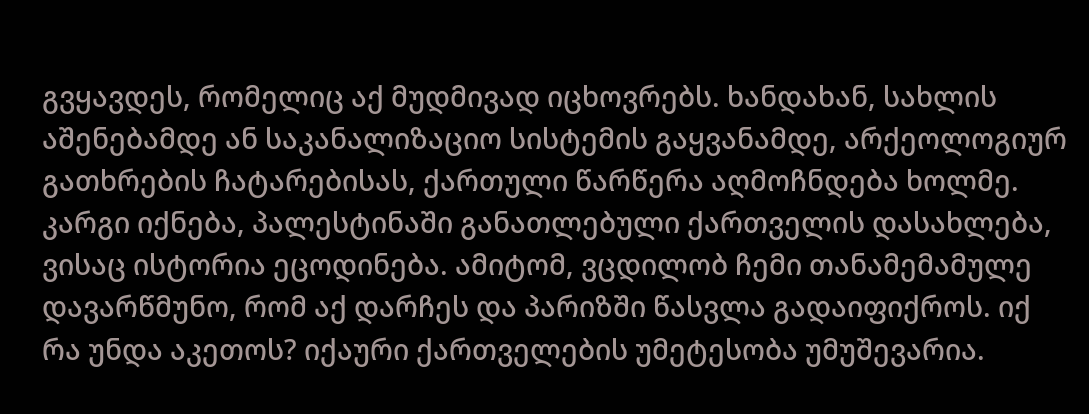გვყავდეს, რომელიც აქ მუდმივად იცხოვრებს. ხანდახან, სახლის აშენებამდე ან საკანალიზაციო სისტემის გაყვანამდე, არქეოლოგიურ გათხრების ჩატარებისას, ქართული წარწერა აღმოჩნდება ხოლმე. კარგი იქნება, პალესტინაში განათლებული ქართველის დასახლება, ვისაც ისტორია ეცოდინება. ამიტომ, ვცდილობ ჩემი თანამემამულე დავარწმუნო, რომ აქ დარჩეს და პარიზში წასვლა გადაიფიქროს. იქ რა უნდა აკეთოს? იქაური ქართველების უმეტესობა უმუშევარია.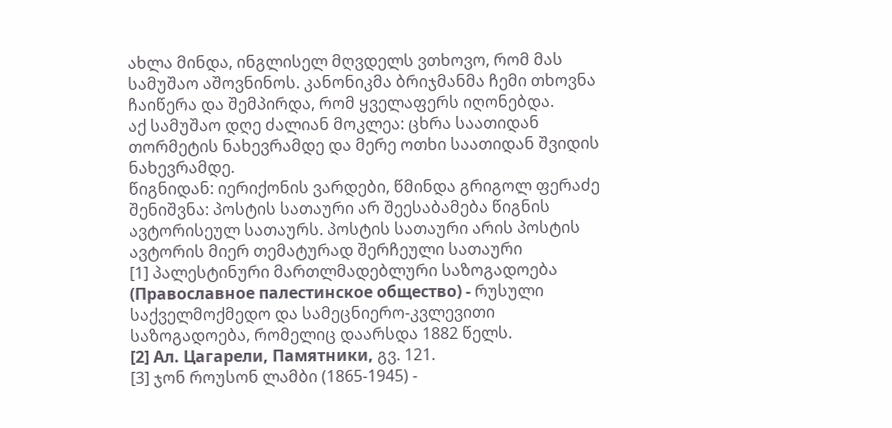ახლა მინდა, ინგლისელ მღვდელს ვთხოვო, რომ მას სამუშაო აშოვნინოს. კანონიკმა ბრიჯმანმა ჩემი თხოვნა ჩაიწერა და შემპირდა, რომ ყველაფერს იღონებდა.
აქ სამუშაო დღე ძალიან მოკლეა: ცხრა საათიდან თორმეტის ნახევრამდე და მერე ოთხი საათიდან შვიდის ნახევრამდე.
წიგნიდან: იერიქონის ვარდები, წმინდა გრიგოლ ფერაძე
შენიშვნა: პოსტის სათაური არ შეესაბამება წიგნის ავტორისეულ სათაურს. პოსტის სათაური არის პოსტის ავტორის მიერ თემატურად შერჩეული სათაური
[1] პალესტინური მართლმადებლური საზოგადოება (Православное палестинское общество) - რუსული საქველმოქმედო და სამეცნიერო-კვლევითი საზოგადოება, რომელიც დაარსდა 1882 წელს.
[2] Ал. Цагарели, Памятники, გვ. 121.
[3] ჯონ როუსონ ლამბი (1865-1945) -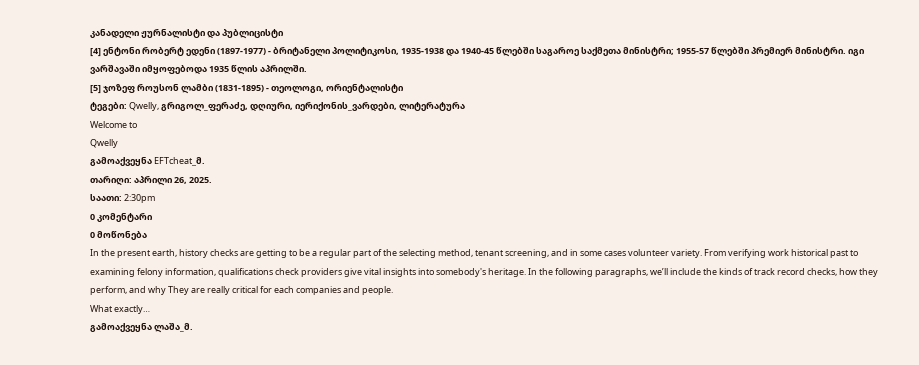კანადელი ჟურნალისტი და პუბლიცისტი
[4] ენტონი რობერტ ედენი (1897-1977) - ბრიტანელი პოლიტიკოსი, 1935-1938 და 1940-45 წლებში საგაროე საქმეთა მინისტრი; 1955-57 წლებში პრემიერ მინისტრი. იგი ვარშავაში იმყოფებოდა 1935 წლის აპრილში.
[5] ჯოზეფ როუსონ ლამბი (1831-1895) - თეოლოგი, ორიენტალისტი
ტეგები: Qwelly, გრიგოლ_ფერაძე, დღიური, იერიქონის_ვარდები, ლიტერატურა
Welcome to
Qwelly
გამოაქვეყნა EFTcheat_მ.
თარიღი: აპრილი 26, 2025.
საათი: 2:30pm
0 კომენტარი
0 მოწონება
In the present earth, history checks are getting to be a regular part of the selecting method, tenant screening, and in some cases volunteer variety. From verifying work historical past to examining felony information, qualifications check providers give vital insights into somebody's heritage. In the following paragraphs, we’ll include the kinds of track record checks, how they perform, and why They are really critical for each companies and people.
What exactly…
გამოაქვეყნა ლაშა_მ.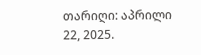თარიღი: აპრილი 22, 2025.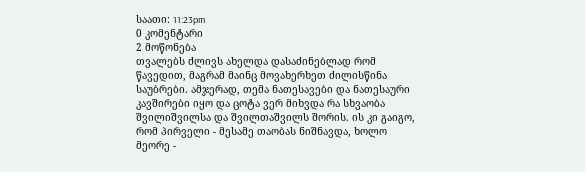საათი: 11:23pm
0 კომენტარი
2 მოწონება
თვალებს ძლივს ახელდა დასაძინებლად რომ წავედით, მაგრამ მაინც მოვახერხეთ ძილისწინა საუბრები. ამჯერად, თემა ნათესავები და ნათესაური კავშირები იყო და ცოტა ვერ მიხვდა რა სხვაობა შვილიშვილსა და შვილთაშვილს შორის. ის კი გაიგო, რომ პირველი - მესამე თაობას ნიშნავდა, ხოლო მეორე -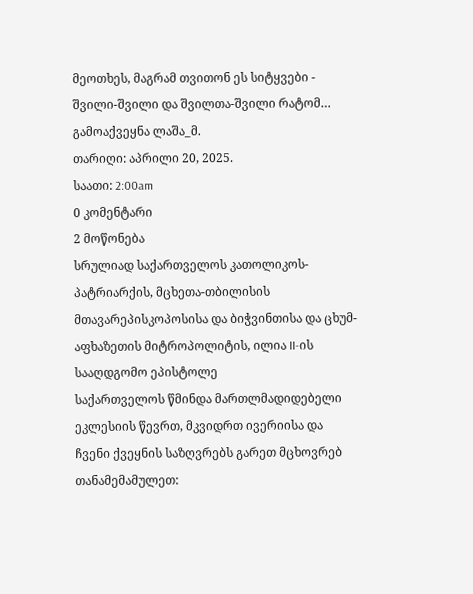მეოთხეს, მაგრამ თვითონ ეს სიტყვები - შვილი-შვილი და შვილთა-შვილი რატომ…
გამოაქვეყნა ლაშა_მ.
თარიღი: აპრილი 20, 2025.
საათი: 2:00am
0 კომენტარი
2 მოწონება
სრულიად საქართველოს კათოლიკოს-პატრიარქის, მცხეთა-თბილისის მთავარეპისკოპოსისა და ბიჭვინთისა და ცხუმ-აფხაზეთის მიტროპოლიტის, ილია II-ის სააღდგომო ეპისტოლე
საქართველოს წმინდა მართლმადიდებელი ეკლესიის წევრთ, მკვიდრთ ივერიისა და ჩვენი ქვეყნის საზღვრებს გარეთ მცხოვრებ თანამემამულეთ: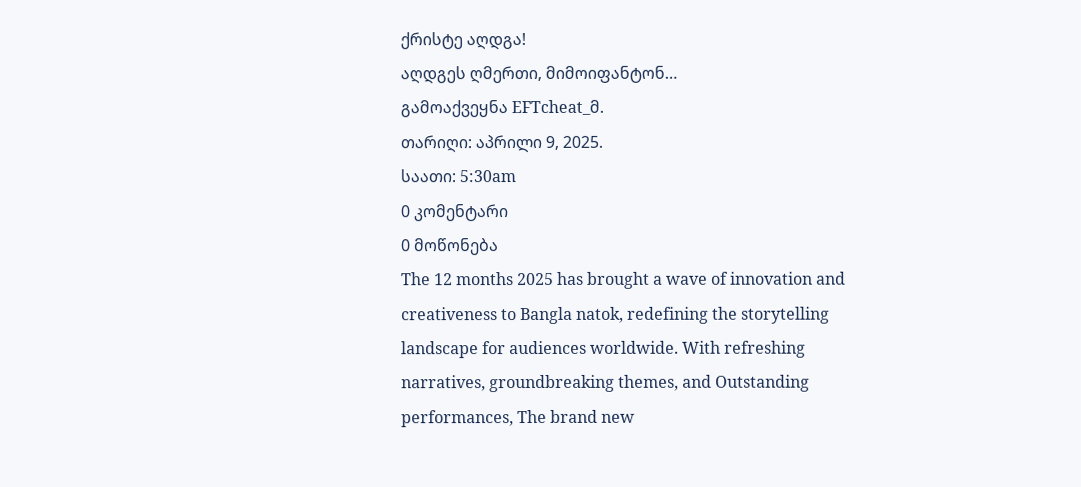ქრისტე აღდგა!
აღდგეს ღმერთი, მიმოიფანტონ…
გამოაქვეყნა EFTcheat_მ.
თარიღი: აპრილი 9, 2025.
საათი: 5:30am
0 კომენტარი
0 მოწონება
The 12 months 2025 has brought a wave of innovation and creativeness to Bangla natok, redefining the storytelling landscape for audiences worldwide. With refreshing narratives, groundbreaking themes, and Outstanding performances, The brand new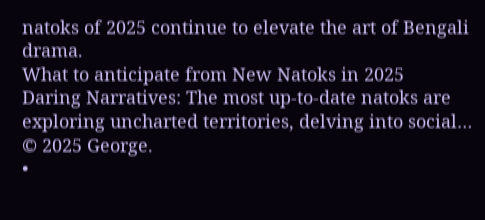natoks of 2025 continue to elevate the art of Bengali drama.
What to anticipate from New Natoks in 2025
Daring Narratives: The most up-to-date natoks are exploring uncharted territories, delving into social…
© 2025 George.
•